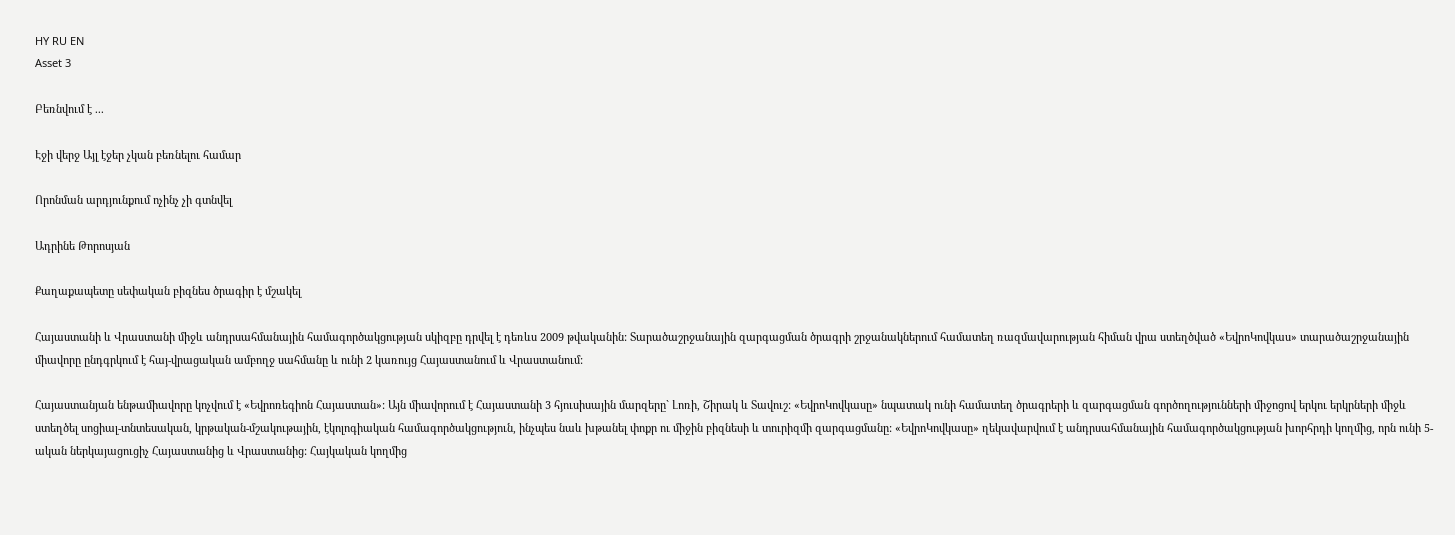HY RU EN
Asset 3

Բեռնվում է ...

Էջի վերջ Այլ էջեր չկան բեռնելու համար

Որոնման արդյունքում ոչինչ չի գտնվել

Ադրինե Թորոսյան

Քաղաքապետը սեփական բիզնես ծրագիր է մշակել

Հայաստանի և Վրաստանի միջև անդրսահմանային համագործակցության սկիզբը դրվել է դեռևս 2009 թվականին: Տարածաշրջանային զարգացման ծրագրի շրջանակներում համատեղ ռազմավարության հիման վրա ստեղծված «ԵվրոԿովկաս» տարածաշրջանային միավորը ընդգրկում է հայ-վրացական ամբողջ սահմանը և ունի 2 կառույց Հայաստանում և Վրաստանում:

Հայաստանյան ենթամիավորը կոչվում է «Եվրոռեգիոն Հայաստան»: Այն միավորում է Հայաստանի 3 հյուսիսային մարզերը` Լոռի, Շիրակ և Տավուշ: «ԵվրոԿովկասը» նպատակ ունի համատեղ ծրագրերի և զարգացման գործողությունների միջոցով երկու երկրների միջև ստեղծել սոցիալ-տնտեսական, կրթական-մշակութային, էկոլոգիական համագործակցություն, ինչպես նաև խթանել փոքր ու միջին բիզնեսի և տուրիզմի զարգացմանը: «ԵվրոԿովկասը» ղեկավարվում է անդրսահմանային համագործակցության խորհրդի կողմից, որն ունի 5-ական ներկայացուցիչ Հայաստանից և Վրաստանից: Հայկական կողմից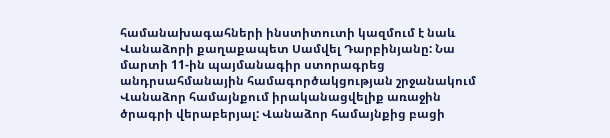համանախագահների ինստիտուտի կազմում է նաև Վանաձորի քաղաքապետ Սամվել Դարբինյանը: Նա մարտի 11-ին պայմանագիր ստորագրեց անդրսահմանային համագործակցության շրջանակում Վանաձոր համայնքում իրականացվելիք առաջին ծրագրի վերաբերյալ: Վանաձոր համայնքից բացի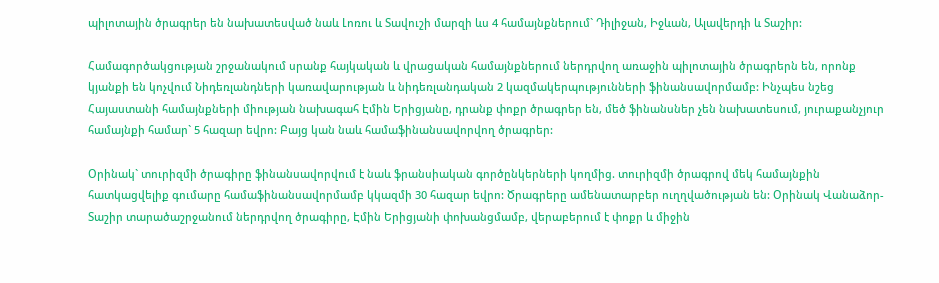պիլոտային ծրագրեր են նախատեսված նաև Լոռու և Տավուշի մարզի ևս 4 համայնքներում` Դիլիջան, Իջևան, Ալավերդի և Տաշիր:

Համագործակցության շրջանակում սրանք հայկական և վրացական համայնքներում ներդրվող առաջին պիլոտային ծրագրերն են, որոնք կյանքի են կոչվում Նիդեռլանդների կառավարության և նիդեռլանդական 2 կազմակերպությունների ֆինանսավորմամբ: Ինչպես նշեց Հայաստանի համայնքների միության նախագահ Էմին Երիցյանը, դրանք փոքր ծրագրեր են, մեծ ֆինանսներ չեն նախատեսում, յուրաքանչյուր համայնքի համար` 5 հազար եվրո: Բայց կան նաև համաֆինանսավորվող ծրագրեր:

Օրինակ` տուրիզմի ծրագիրը ֆինանսավորվում է նաև ֆրանսիական գործընկերների կողմից. տուրիզմի ծրագրով մեկ համայնքին հատկացվելիք գումարը համաֆինանսավորմամբ կկազմի 30 հազար եվրո: Ծրագրերը ամենատարբեր ուղղվածության են: Օրինակ Վանաձոր-Տաշիր տարածաշրջանում ներդրվող ծրագիրը, Էմին Երիցյանի փոխանցմամբ, վերաբերում է փոքր և միջին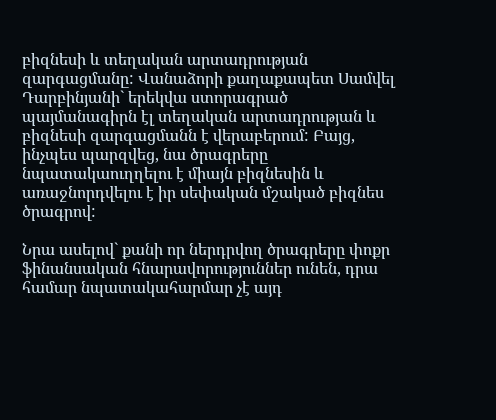բիզնեսի և տեղական արտադրության զարգացմանը: Վանաձորի քաղաքապետ Սամվել Դարբինյանի` երեկվա ստորագրած պայմանագիրն էլ տեղական արտադրության և բիզնեսի զարգացմանն է վերաբերում: Բայց, ինչպես պարզվեց, նա ծրագրերը նպատակաուղղելու է միայն բիզնեսին և առաջնորդվելու է իր սեփական մշակած բիզնես ծրագրով:

Նրա ասելով` քանի որ ներդրվող ծրագրերը փոքր ֆինանսական հնարավորություններ ունեն, դրա համար նպատակահարմար չէ այդ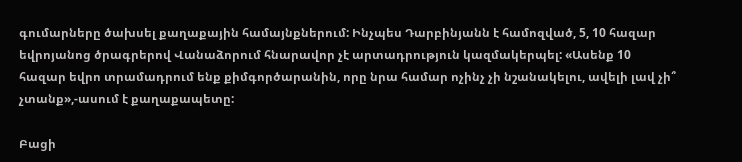գումարները ծախսել քաղաքային համայնքներում: Ինչպես Դարբինյանն է համոզված, 5, 10 հազար եվրոյանոց ծրագրերով Վանաձորում հնարավոր չէ արտադրություն կազմակերպել: «Ասենք 10 հազար եվրո տրամադրում ենք քիմգործարանին, որը նրա համար ոչինչ չի նշանակելու, ավելի լավ չի՞ չտանք»,-ասում է քաղաքապետը:

Բացի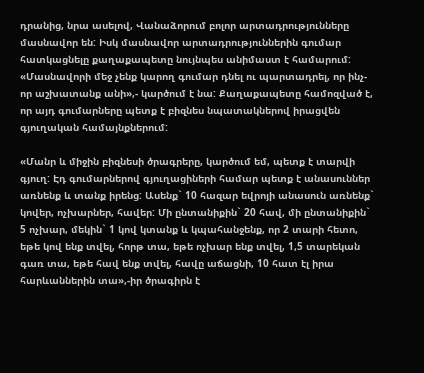դրանից, նրա ասելով, Վանաձորում բոլոր արտադրությունները մասնավոր են: Իսկ մասնավոր արտադրություններին գումար հատկացնելը քաղաքապետը նույնպես անիմաստ է համարում: «Մասնավորի մեջ չենք կարող գումար դնել ու պարտադրել, որ ինչ-որ աշխատանք անի»,- կարծում է նա: Քաղաքապետը համոզված է, որ այդ գումարները պետք է բիզնես նպատակներով իրացվեն գյուղական համայնքներում:

«Մանր և միջին բիզնեսի ծրագրերը, կարծում եմ, պետք է տարվի գյուղ: Էդ գումարներով գյուղացիների համար պետք է անասուններ առնենք և տանք իրենց: Ասենք` 10 հազար եվրոյի անասուն առնենք` կովեր, ոչխարներ, հավեր: Մի ընտանիքին` 20 հավ, մի ընտանիքին` 5 ոչխար, մեկին` 1 կով կտանք և կպահանջենք, որ 2 տարի հետո, եթե կով ենք տվել, հորթ տա, եթե ոչխար ենք տվել, 1,5 տարեկան գառ տա, եթե հավ ենք տվել, հավը աճացնի, 10 հատ էլ իրա հարևաններին տա»,-իր ծրագիրն է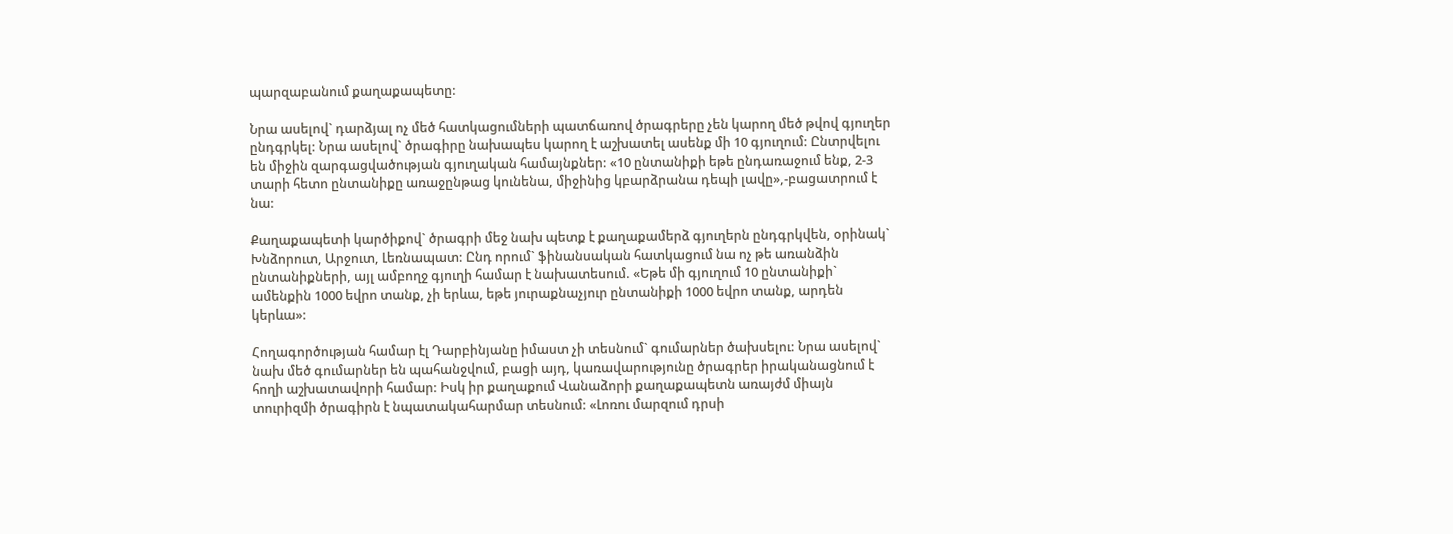պարզաբանում քաղաքապետը:

Նրա ասելով` դարձյալ ոչ մեծ հատկացումների պատճառով ծրագրերը չեն կարող մեծ թվով գյուղեր ընդգրկել: Նրա ասելով` ծրագիրը նախապես կարող է աշխատել ասենք մի 10 գյուղում: Ընտրվելու են միջին զարգացվածության գյուղական համայնքներ: «10 ընտանիքի եթե ընդառաջում ենք, 2-3 տարի հետո ընտանիքը առաջընթաց կունենա, միջինից կբարձրանա դեպի լավը»,-բացատրում է նա:

Քաղաքապետի կարծիքով` ծրագրի մեջ նախ պետք է քաղաքամերձ գյուղերն ընդգրկվեն, օրինակ` Խնձորուտ, Արջուտ, Լեռնապատ: Ընդ որում` ֆինանսական հատկացում նա ոչ թե առանձին ընտանիքների, այլ ամբողջ գյուղի համար է նախատեսում. «Եթե մի գյուղում 10 ընտանիքի` ամենքին 1000 եվրո տանք, չի երևա, եթե յուրաքնաչյուր ընտանիքի 1000 եվրո տանք, արդեն կերևա»:

Հողագործության համար էլ Դարբինյանը իմաստ չի տեսնում` գումարներ ծախսելու: Նրա ասելով` նախ մեծ գումարներ են պահանջվում, բացի այդ, կառավարությունը ծրագրեր իրականացնում է հողի աշխատավորի համար: Իսկ իր քաղաքում Վանաձորի քաղաքապետն առայժմ միայն տուրիզմի ծրագիրն է նպատակահարմար տեսնում: «Լոռու մարզում դրսի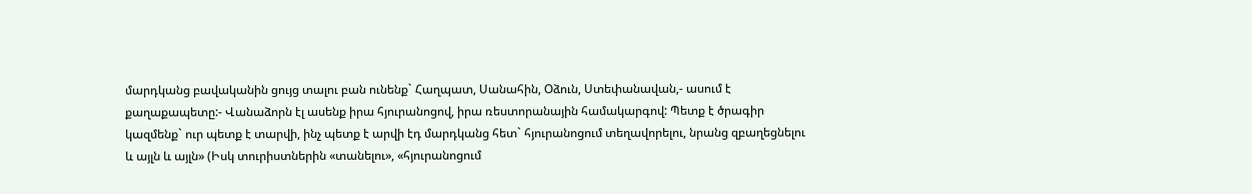մարդկանց բավականին ցույց տալու բան ունենք` Հաղպատ, Սանահին, Օձուն, Ստեփանավան,- ասում է քաղաքապետը:- Վանաձորն էլ ասենք իրա հյուրանոցով, իրա ռեստորանային համակարգով: Պետք է ծրագիր կազմենք` ուր պետք է տարվի, ինչ պետք է արվի էդ մարդկանց հետ` հյուրանոցում տեղավորելու, նրանց զբաղեցնելու և այլն և այլն» (Իսկ տուրիստներին «տանելու», «հյուրանոցում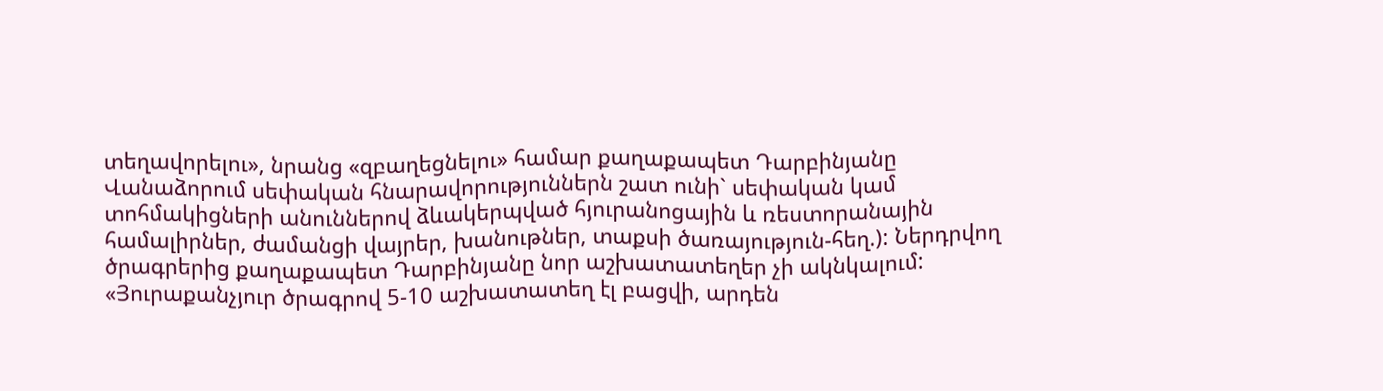տեղավորելու», նրանց «զբաղեցնելու» համար քաղաքապետ Դարբինյանը Վանաձորում սեփական հնարավորություններն շատ ունի` սեփական կամ տոհմակիցների անուններով ձևակերպված հյուրանոցային և ռեստորանային համալիրներ, ժամանցի վայրեր, խանութներ, տաքսի ծառայություն-հեղ.): Ներդրվող ծրագրերից քաղաքապետ Դարբինյանը նոր աշխատատեղեր չի ակնկալում: «Յուրաքանչյուր ծրագրով 5-10 աշխատատեղ էլ բացվի, արդեն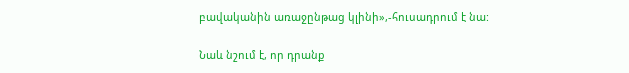բավականին առաջընթաց կլինի»,-հուսադրում է նա:

Նաև նշում է, որ դրանք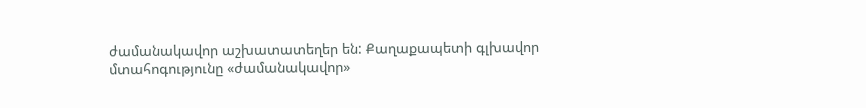ժամանակավոր աշխատատեղեր են: Քաղաքապետի գլխավոր մտահոգությունը «ժամանակավոր»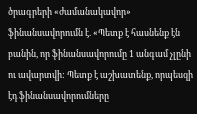ծրագրերի «ժամանակավոր» ֆինանսավորումն է. «Պետք է հասնենք էն բանին, որ ֆինանսավորումը 1 անգամ չլընի ու ավարտվի: Պետք է աշխատենք, որպեսզի էդ ֆինանսավորումները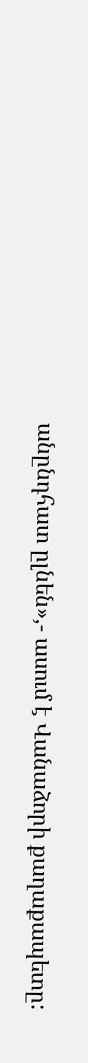անընդհատ ըլնեն»,- ասում է Վանաձորի քաղաքապետը: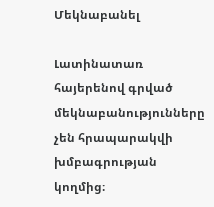Մեկնաբանել

Լատինատառ հայերենով գրված մեկնաբանությունները չեն հրապարակվի խմբագրության կողմից։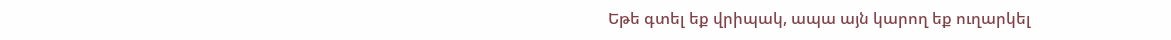Եթե գտել եք վրիպակ, ապա այն կարող եք ուղարկել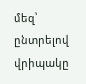մեզ՝ ընտրելով վրիպակը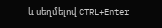և սեղմելով CTRL+Enter